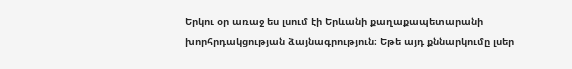Երկու օր առաջ ես լսում էի Երևանի քաղաքապետարանի խորհրդակցության ձայնագրություն։ Եթե այդ քննարկումը լսեր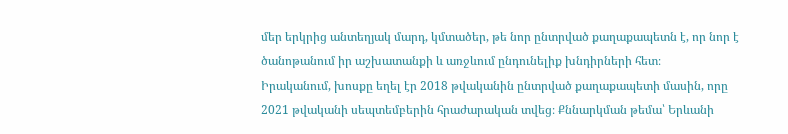մեր երկրից անտեղյակ մարդ, կմտածեր, թե նոր ընտրված քաղաքապետն է, որ նոր է ծանոթանում իր աշխատանքի և առջևում ընդունելիք խնդիրների հետ։
Իրականում, խոսքը եղել էր 2018 թվականին ընտրված քաղաքապետի մասին, որը 2021 թվականի սեպտեմբերին հրաժարական տվեց։ Քննարկման թեմա՝ Երևանի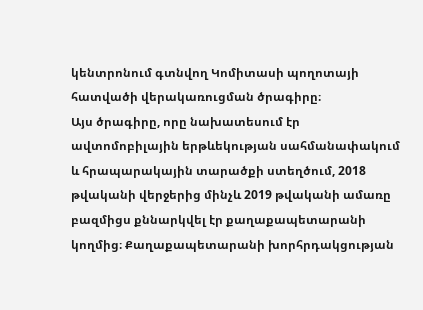կենտրոնում գտնվող Կոմիտասի պողոտայի հատվածի վերակառուցման ծրագիրը։
Այս ծրագիրը, որը նախատեսում էր ավտոմոբիլային երթևեկության սահմանափակում և հրապարակային տարածքի ստեղծում, 2018 թվականի վերջերից մինչև 2019 թվականի ամառը բազմիցս քննարկվել էր քաղաքապետարանի կողմից։ Քաղաքապետարանի խորհրդակցության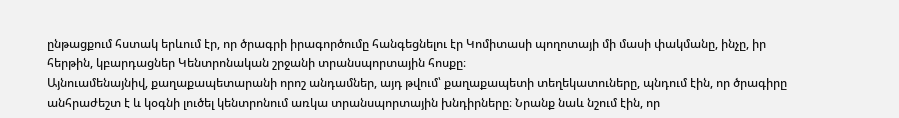ընթացքում հստակ երևում էր, որ ծրագրի իրագործումը հանգեցնելու էր Կոմիտասի պողոտայի մի մասի փակմանը, ինչը, իր հերթին, կբարդացներ Կենտրոնական շրջանի տրանսպորտային հոսքը։
Այնուամենայնիվ, քաղաքապետարանի որոշ անդամներ, այդ թվում՝ քաղաքապետի տեղեկատուները, պնդում էին, որ ծրագիրը անհրաժեշտ է և կօգնի լուծել կենտրոնում առկա տրանսպորտային խնդիրները։ Նրանք նաև նշում էին, որ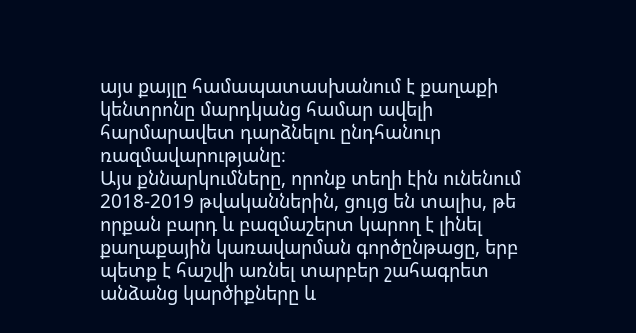այս քայլը համապատասխանում է քաղաքի կենտրոնը մարդկանց համար ավելի հարմարավետ դարձնելու ընդհանուր ռազմավարությանը։
Այս քննարկումները, որոնք տեղի էին ունենում 2018-2019 թվականներին, ցույց են տալիս, թե որքան բարդ և բազմաշերտ կարող է լինել քաղաքային կառավարման գործընթացը, երբ պետք է հաշվի առնել տարբեր շահագրետ անձանց կարծիքները և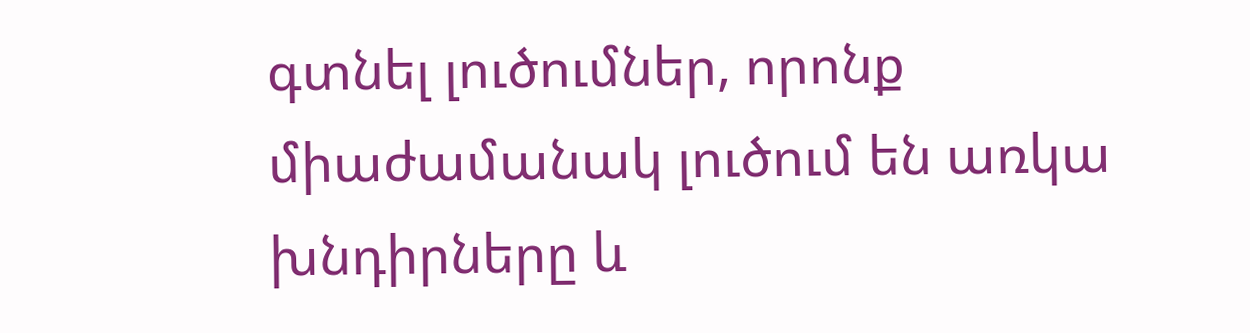գտնել լուծումներ, որոնք միաժամանակ լուծում են առկա խնդիրները և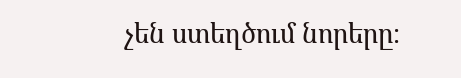չեն ստեղծում նորերը։